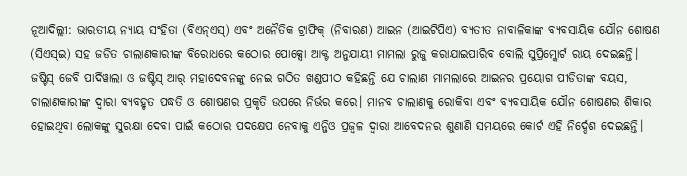ନୂଆଦିଲ୍ଲୀ: ଭାରତୀୟ ନ୍ୟାୟ ସଂହିତା (ବିଏନ୍ଏସ୍) ଏବଂ ଅନୈତିକ ଟ୍ରାଫିକ୍ (ନିବାରଣ) ଆଇନ (ଆଇଟିପିଏ) ବ୍ୟତୀତ ନାବାଳିକାଙ୍କ ବ୍ୟବସାୟିକ ଯୌନ ଶୋଷଣ (ସିଏସ୍ଇ) ସହ ଜଡିତ ଚାଲାଣକାରୀଙ୍କ ବିରୋଧରେ କଠୋର ପୋକ୍ସୋ ଆକ୍ଟ ଅନୁଯାୟୀ ମାମଲା ରୁଜୁ କରାଯାଇପାରିବ ବୋଲି ସୁପ୍ରିମ୍କୋର୍ଟ ରାୟ ଦେଇଛନ୍ତି।
ଜଷ୍ଟିସ୍ ଜେବି ପାର୍ଦିୱାଲା ଓ ଜଷ୍ଟିସ୍ ଆର୍ ମହାଦେବନଙ୍କୁ ନେଇ ଗଠିତ ଖଣ୍ଡପୀଠ କହିଛନ୍ତି ଯେ ଚାଲାଣ ମାମଲାରେ ଆଇନର ପ୍ରୟୋଗ ପୀଡିତାଙ୍କ ବୟସ, ଚାଲାଣକାରୀଙ୍କ ଦ୍ୱାରା ବ୍ୟବହୃତ ପଦ୍ଧତି ଓ ଶୋଷଣର ପ୍ରକୃତି ଉପରେ ନିର୍ଭର କରେ। ମାନବ ଚାଲାଣକୁ ରୋକିବା ଏବଂ ବ୍ୟବସାୟିକ ଯୌନ ଶୋଷଣର ଶିକାର ହୋଇଥିବା ଲୋକଙ୍କୁ ସୁରକ୍ଷା ଦେବା ପାଇଁ କଠୋର ପଦକ୍ଷେପ ନେବାକୁ ଏନ୍ଜିଓ ପ୍ରଜ୍ୱଳ ଦ୍ବାରା ଆବେଦନର ଶୁଣାଣି ସମୟରେ କୋର୍ଟ ଏହି ନିର୍ଦ୍ଦେଶ ଦେଇଛନ୍ତି।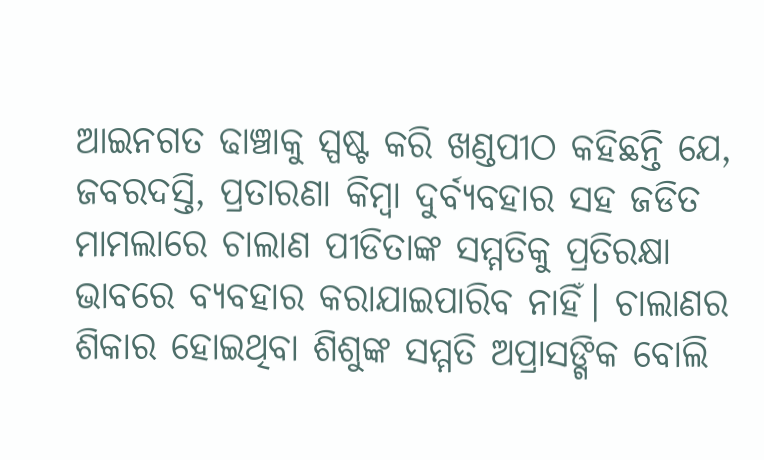ଆଇନଗତ ଢାଞ୍ଚାକୁ ସ୍ପଷ୍ଟ କରି ଖଣ୍ଡପୀଠ କହିଛନ୍ତି ଯେ, ଜବରଦସ୍ତି, ପ୍ରତାରଣା କିମ୍ବା ଦୁର୍ବ୍ୟବହାର ସହ ଜଡିତ ମାମଲାରେ ଚାଲାଣ ପୀଡିତାଙ୍କ ସମ୍ମତିକୁ ପ୍ରତିରକ୍ଷା ଭାବରେ ବ୍ୟବହାର କରାଯାଇପାରିବ ନାହିଁ। ଚାଲାଣର ଶିକାର ହୋଇଥିବା ଶିଶୁଙ୍କ ସମ୍ମତି ଅପ୍ରାସଙ୍ଗିକ ବୋଲି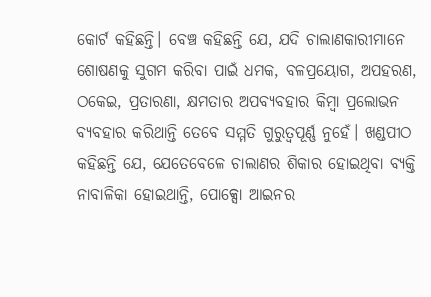କୋର୍ଟ କହିଛନ୍ତି। ବେଞ୍ଚ କହିଛନ୍ତି ଯେ, ଯଦି ଚାଲାଣକାରୀମାନେ ଶୋଷଣକୁ ସୁଗମ କରିବା ପାଇଁ ଧମକ, ବଳପ୍ରୟୋଗ, ଅପହରଣ, ଠକେଇ, ପ୍ରତାରଣା, କ୍ଷମତାର ଅପବ୍ୟବହାର କିମ୍ବା ପ୍ରଲୋଭନ ବ୍ୟବହାର କରିଥାନ୍ତି ତେବେ ସମ୍ମତି ଗୁରୁତ୍ୱପୂର୍ଣ୍ଣ ନୁହେଁ। ଖଣ୍ଡପୀଠ କହିଛନ୍ତି ଯେ, ଯେତେବେଳେ ଚାଲାଣର ଶିକାର ହୋଇଥିବା ବ୍ୟକ୍ତି ନାବାଳିକା ହୋଇଥାନ୍ତି, ପୋକ୍ସୋ ଆଇନର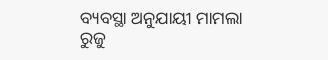ବ୍ୟବସ୍ଥା ଅନୁଯାୟୀ ମାମଲା ରୁଜୁ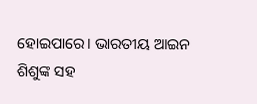ହୋଇପାରେ। ଭାରତୀୟ ଆଇନ ଶିଶୁଙ୍କ ସହ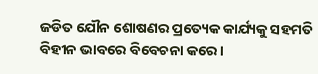ଜଡିତ ଯୌନ ଶୋଷଣର ପ୍ରତ୍ୟେକ କାର୍ଯ୍ୟକୁ ସହମତି ବିହୀନ ଭାବରେ ବିବେଚନା କରେ।